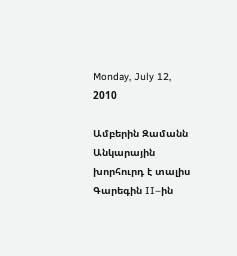Monday, July 12, 2010

Ամբերին Զամանն Անկարային խորհուրդ է տալիս Գարեգին II–ին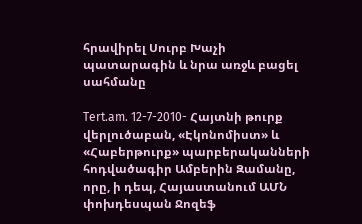հրավիրել Սուրբ Խաչի պատարագին և նրա առջև բացել սահմանը

Tert.am. 12-7-2010- Հայտնի թուրք վերլուծաբան, «Էկոնոմիստ» և «Հաբերթուրք» պարբերականների հոդվածագիր Ամբերին Զամանը, որը, ի դեպ, Հայաստանում ԱՄՆ փոխդեսպան Ջոզեֆ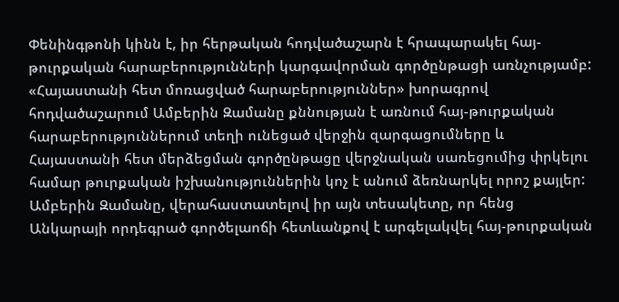Փենինգթոնի կինն է, իր հերթական հոդվածաշարն է հրապարակել հայ-թուրքական հարաբերությունների կարգավորման գործընթացի առնչությամբ: «Հայաստանի հետ մոռացված հարաբերություններ» խորագրով հոդվածաշարում Ամբերին Զամանը քննության է առնում հայ-թուրքական հարաբերություններում տեղի ունեցած վերջին զարգացումները և Հայաստանի հետ մերձեցման գործընթացը վերջնական սառեցումից փրկելու համար թուրքական իշխանություններին կոչ է անում ձեռնարկել որոշ քայլեր: Ամբերին Զամանը, վերահաստատելով իր այն տեսակետը, որ հենց Անկարայի որդեգրած գործելաոճի հետևանքով է արգելակվել հայ-թուրքական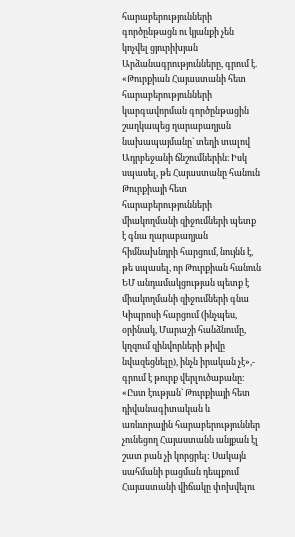հարաբերությունների գործընթացն ու կյանքի չեն կոչվել ցյուրիխյան Արձանագրությունները, գրում է. «Թուրքիան Հայաստանի հետ հարաբերությունների կարգավորման գործընթացին շաղկապեց ղարաբաղյան նախապայմանը` տեղի տալով Ադրբեջանի ճնշումներին։ Իսկ սպասել, թե Հայաստանը հանուն Թուրքիայի հետ հարաբերությունների միակողմանի զիջումների պետք է գնա ղարաբաղյան հիմնախնդրի հարցում, նույնն է, թե սպասել, որ Թուրքիան հանուն ԵՄ անդամակցության պետք է միակողմանի զիջումների գնա Կիպրոսի հարցում (ինչպես, օրինակ, Մարաշի հանձնումը, կղզում զինվորների թիվը նվազեցնելը), ինչն իրական չէ»,- գրում է թուրք վերլուծաբանը։ «Ըստ էության` Թուրքիայի հետ դիվանագիտական և առևտրային հարաբերություններ չունեցող Հայաստանն անյքան էլ շատ բան չի կորցրել: Սակայն սահմանի բացման դեպքում Հայաստանի վիճակը փոխվելու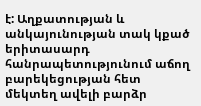է: Աղքատության և անկայունության տակ կքած երիտասարդ հանրապետությունում աճող բարեկեցության հետ մեկտեղ ավելի բարձր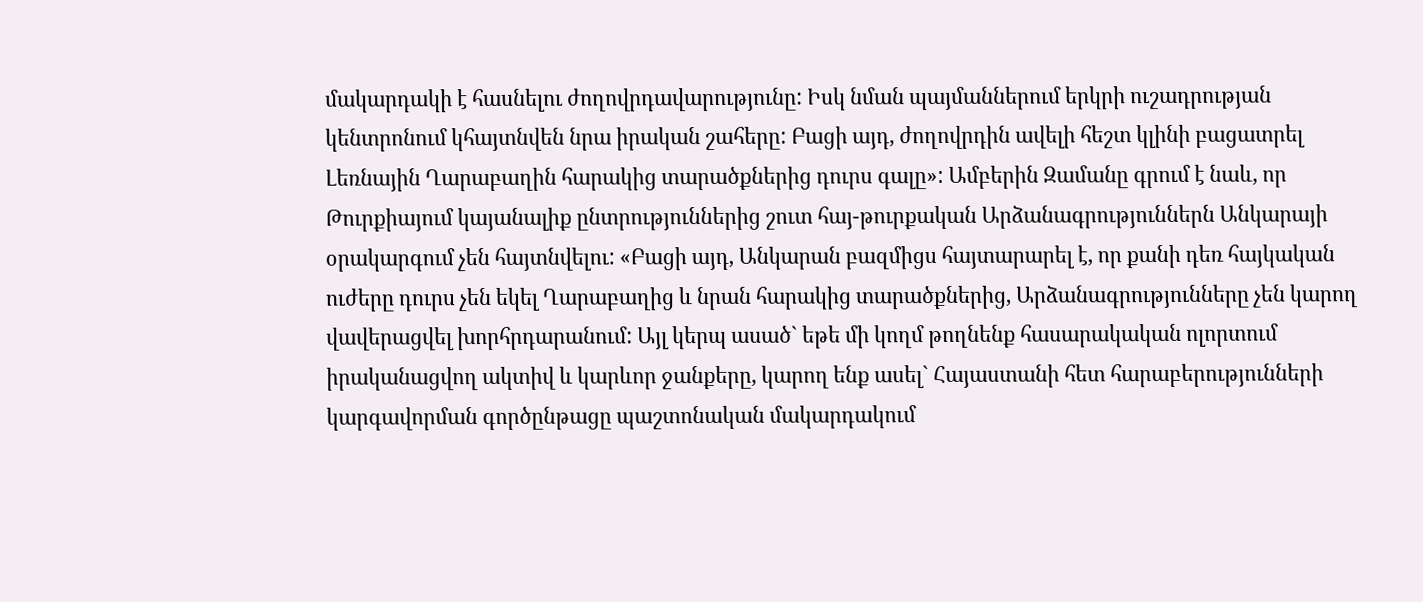մակարդակի է հասնելու ժողովրդավարությունը: Իսկ նման պայմաններում երկրի ուշադրության կենտրոնում կհայտնվեն նրա իրական շահերը: Բացի այդ, ժողովրդին ավելի հեշտ կլինի բացատրել Լեռնային Ղարաբաղին հարակից տարածքներից դուրս գալը»: Ամբերին Զամանը գրում է նաև, որ Թուրքիայում կայանալիք ընտրություններից շուտ հայ-թուրքական Արձանագրություններն Անկարայի օրակարգում չեն հայտնվելու: «Բացի այդ, Անկարան բազմիցս հայտարարել է, որ քանի դեռ հայկական ուժերը դուրս չեն եկել Ղարաբաղից և նրան հարակից տարածքներից, Արձանագրությունները չեն կարող վավերացվել խորհրդարանում: Այլ կերպ ասած` եթե մի կողմ թողնենք հասարակական ոլորտում իրականացվող ակտիվ և կարևոր ջանքերը, կարող ենք ասել` Հայաստանի հետ հարաբերությունների կարգավորման գործընթացը պաշտոնական մակարդակում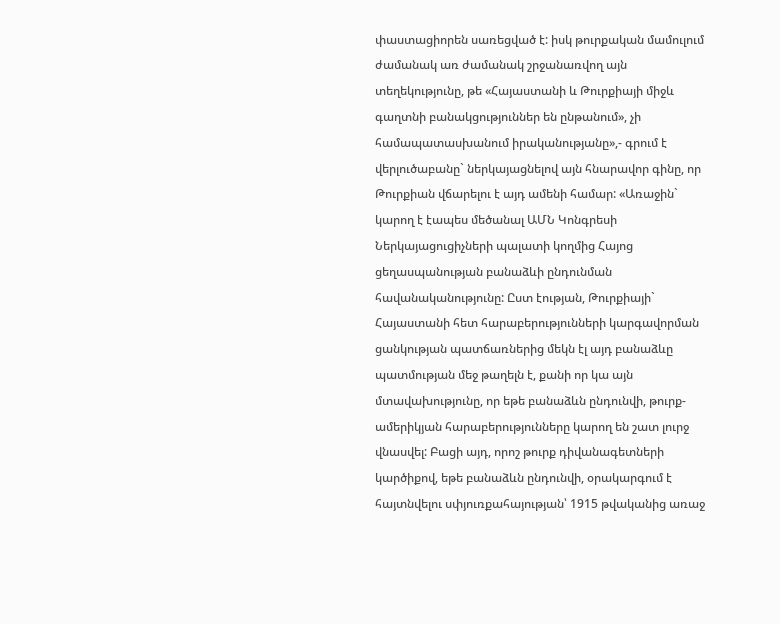փաստացիորեն սառեցված է: իսկ թուրքական մամուլում ժամանակ առ ժամանակ շրջանառվող այն տեղեկությունը, թե «Հայաստանի և Թուրքիայի միջև գաղտնի բանակցություններ են ընթանում», չի համապատասխանում իրականությանը»,- գրում է վերլուծաբանը` ներկայացնելով այն հնարավոր գինը, որ Թուրքիան վճարելու է այդ ամենի համար: «Առաջին` կարող է էապես մեծանալ ԱՄՆ Կոնգրեսի Ներկայացուցիչների պալատի կողմից Հայոց ցեղասպանության բանաձևի ընդունման հավանականությունը: Ըստ էության, Թուրքիայի` Հայաստանի հետ հարաբերությունների կարգավորման ցանկության պատճառներից մեկն էլ այդ բանաձևը պատմության մեջ թաղելն է, քանի որ կա այն մտավախությունը, որ եթե բանաձևն ընդունվի, թուրք-ամերիկյան հարաբերությունները կարող են շատ լուրջ վնասվել: Բացի այդ, որոշ թուրք դիվանագետների կարծիքով, եթե բանաձևն ընդունվի, օրակարգում է հայտնվելու սփյուռքահայության՝ 1915 թվականից առաջ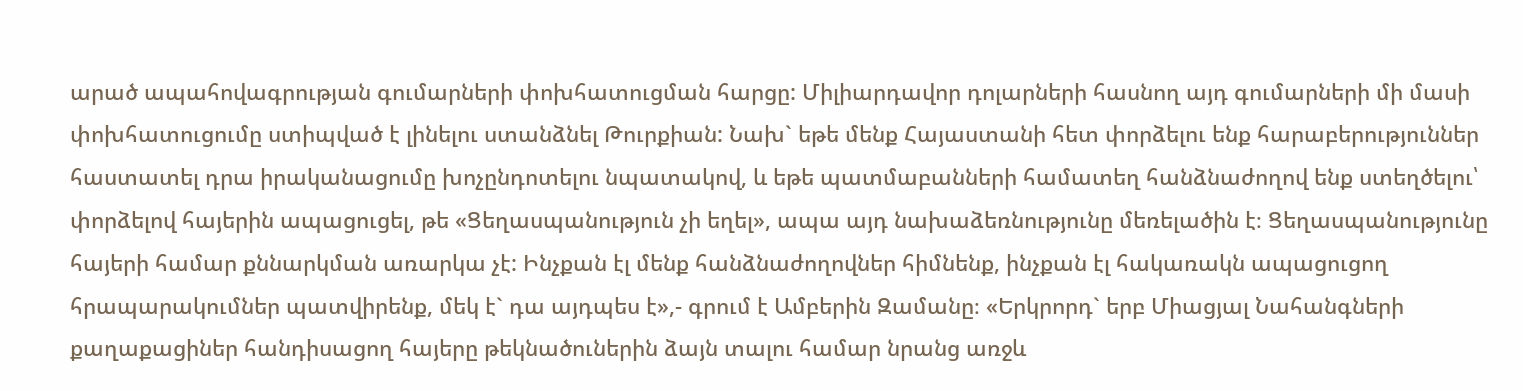արած ապահովագրության գումարների փոխհատուցման հարցը: Միլիարդավոր դոլարների հասնող այդ գումարների մի մասի փոխհատուցումը ստիպված է լինելու ստանձնել Թուրքիան: Նախ` եթե մենք Հայաստանի հետ փորձելու ենք հարաբերություններ հաստատել դրա իրականացումը խոչընդոտելու նպատակով, և եթե պատմաբանների համատեղ հանձնաժողով ենք ստեղծելու՝ փորձելով հայերին ապացուցել, թե «Ցեղասպանություն չի եղել», ապա այդ նախաձեռնությունը մեռելածին է։ Ցեղասպանությունը հայերի համար քննարկման առարկա չէ: Ինչքան էլ մենք հանձնաժողովներ հիմնենք, ինչքան էլ հակառակն ապացուցող հրապարակումներ պատվիրենք, մեկ է` դա այդպես է»,- գրում է Ամբերին Զամանը։ «Երկրորդ` երբ Միացյալ Նահանգների քաղաքացիներ հանդիսացող հայերը թեկնածուներին ձայն տալու համար նրանց առջև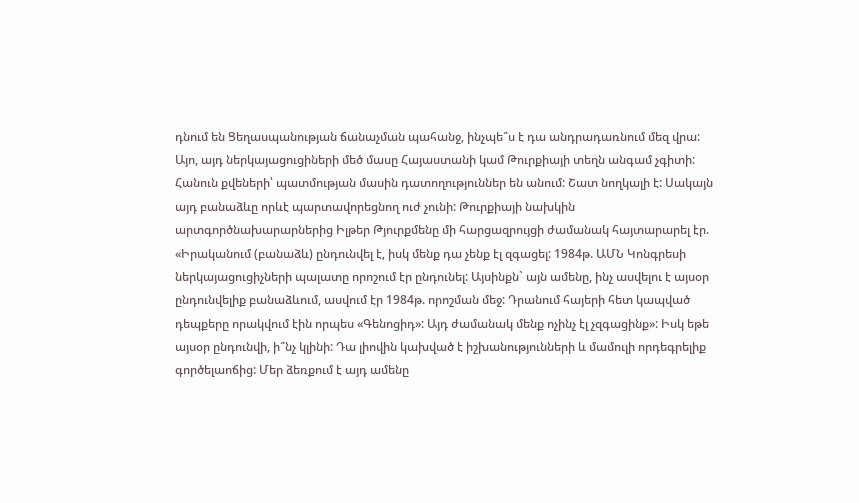դնում են Ցեղասպանության ճանաչման պահանջ, ինչպե՞ս է դա անդրադառնում մեզ վրա: Այո, այդ ներկայացուցիների մեծ մասը Հայաստանի կամ Թուրքիայի տեղն անգամ չգիտի: Հանուն քվեների՝ պատմության մասին դատողություններ են անում: Շատ նողկալի է: Սակայն այդ բանաձևը որևէ պարտավորեցնող ուժ չունի: Թուրքիայի նախկին արտգործնախարարներից Իլթեր Թյուրքմենը մի հարցազրույցի ժամանակ հայտարարել էր. «Իրականում (բանաձև) ընդունվել է, իսկ մենք դա չենք էլ զգացել: 1984թ. ԱՄՆ Կոնգրեսի ներկայացուցիչների պալատը որոշում էր ընդունել: Այսինքն` այն ամենը, ինչ ասվելու է այսօր ընդունվելիք բանաձևում, ասվում էր 1984թ. որոշման մեջ: Դրանում հայերի հետ կապված դեպքերը որակվում էին որպես «Գենոցիդ»: Այդ ժամանակ մենք ոչինչ էլ չզգացինք»: Իսկ եթե այսօր ընդունվի, ի՞նչ կլինի: Դա լիովին կախված է իշխանությունների և մամուլի որդեգրելիք գործելաոճից: Մեր ձեռքում է այդ ամենը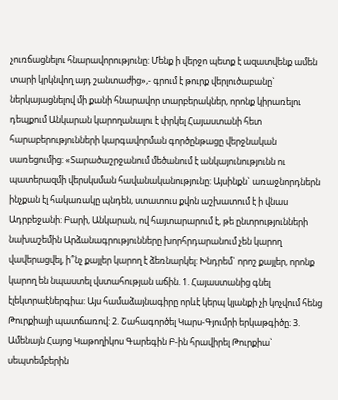չուռճացնելու հնարավորությունը: Մենք ի վերջո պետք է ազատվենք ամեն տարի կրկնվող այդ շանտաժից»,- գրում է թուրք վերլուծաբանը` ներկայացնելով մի քանի հնարավոր տարբերակներ, որոնք կիրառելու դեպքում Անկարան կարողանալու է փրկել Հայաստանի հետ հարաբերությունների կարգավորման գործընթացը վերջնական սառեցումից: «Տարածաշրջանում մեծանում է անկայունությունն ու պատերազմի վերսկսման հավանականությունը: Այսինքն` առաջնորդներն ինչքան էլ հակառակը պնդեն, ստատուս քվոն աշխատում է ի վնաս Ադրբեջանի: Բարի, Անկարան, ով հայտարարում է, թե ընտրությունների նախաշեմին Արձանագրությունները խորհրդարանում չեն կարող վավերացվել, ի՞նչ քայլեր կարող է ձեռնարկել: Խնդրեմ` որոշ քայլեր, որոնք կարող են նպաստել վստահության աճին. 1. Հայաստանից գնել էլեկտրաէներգիա: Այս համաձայնագիրը որևէ կերպ կյանքի չի կոչվում հենց Թուրքիայի պատճառով: 2. Շահագործել Կարս-Գյումրի երկաթգիծը։ 3. Ամենայն Հայոց Կաթողիկոս Գարեգին Բ-ին հրավիրել Թուրքիա` սեպտեմբերին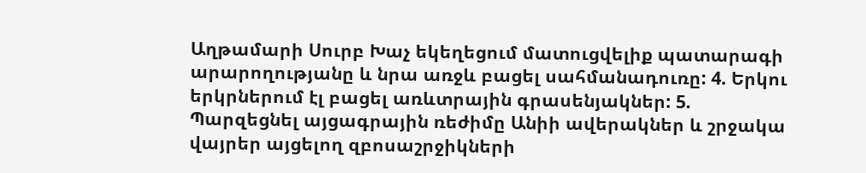Աղթամարի Սուրբ Խաչ եկեղեցում մատուցվելիք պատարագի արարողությանը և նրա առջև բացել սահմանադուռը: 4. Երկու երկրներում էլ բացել առևտրային գրասենյակներ: 5. Պարզեցնել այցագրային ռեժիմը Անիի ավերակներ և շրջակա վայրեր այցելող զբոսաշրջիկների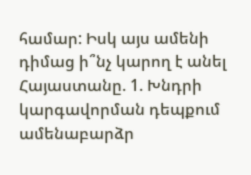համար: Իսկ այս ամենի դիմաց ի՞նչ կարող է անել Հայաստանը. 1. Խնդրի կարգավորման դեպքում ամենաբարձր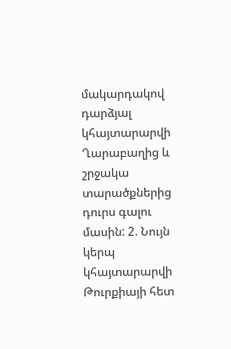մակարդակով դարձյալ կհայտարարվի Ղարաբաղից և շրջակա տարածքներից դուրս գալու մասին: 2. Նույն կերպ կհայտարարվի Թուրքիայի հետ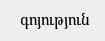գոյություն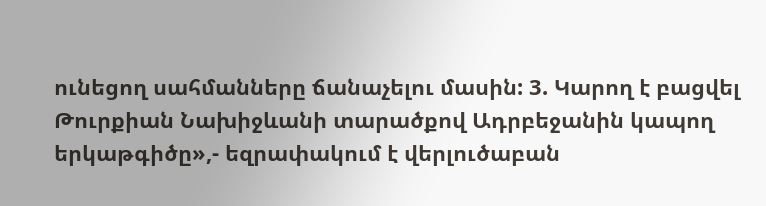ունեցող սահմանները ճանաչելու մասին: 3. Կարող է բացվել Թուրքիան Նախիջևանի տարածքով Ադրբեջանին կապող երկաթգիծը»,- եզրափակում է վերլուծաբան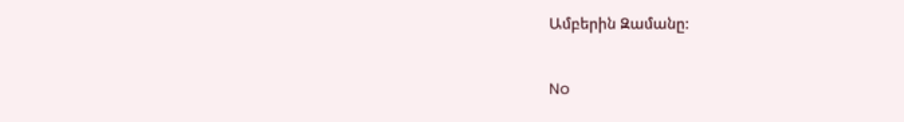Ամբերին Զամանը:

No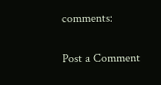comments:

Post a Comment